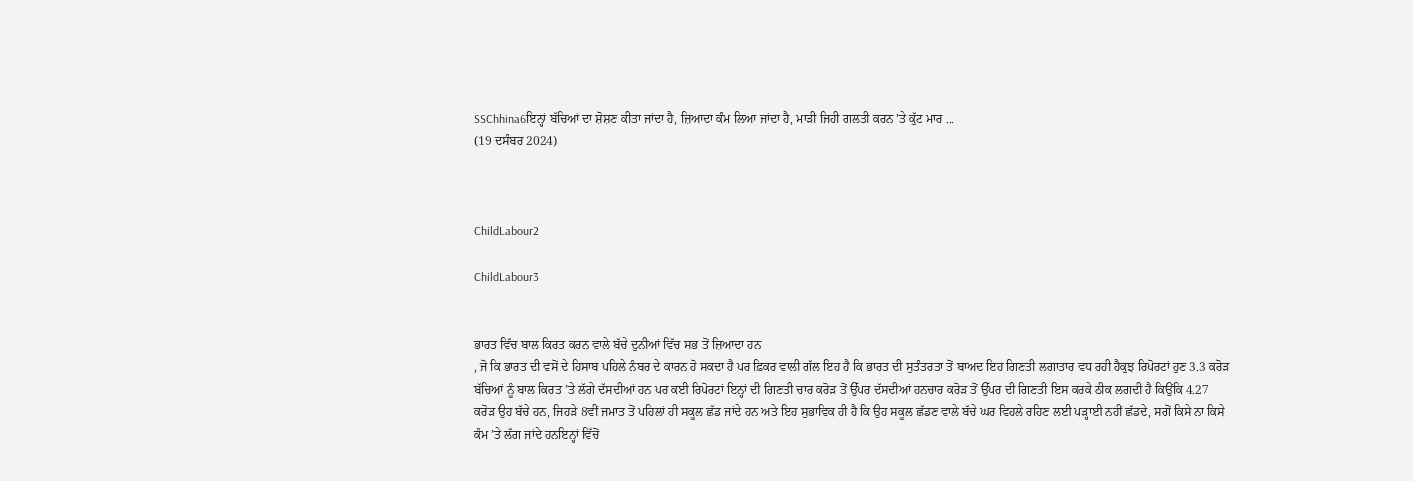SSChhina6ਇਨ੍ਹਾਂ ਬੱਚਿਆਂ ਦਾ ਸ਼ੋਸ਼ਣ ਕੀਤਾ ਜਾਂਦਾ ਹੈ, ਜ਼ਿਆਦਾ ਕੰਮ ਲਿਆ ਜਾਂਦਾ ਹੈ, ਮਾੜੀ ਜਿਹੀ ਗਲਤੀ ਕਰਨ ’ਤੇ ਕੁੱਟ ਮਾਰ ...
(19 ਦਸੰਬਰ 2024)



ChildLabour2

ChildLabour3


ਭਾਰਤ ਵਿੱਚ ਬਾਲ ਕਿਰਤ ਕਰਨ ਵਾਲੇ ਬੱਚੇ ਦੁਨੀਆਂ ਵਿੱਚ ਸਭ ਤੋਂ ਜ਼ਿਆਦਾ ਹਨ
, ਜੋ ਕਿ ਭਾਰਤ ਦੀ ਵਸੋਂ ਦੇ ਹਿਸਾਬ ਪਹਿਲੇ ਨੰਬਰ ਦੇ ਕਾਰਨ ਹੋ ਸਕਦਾ ਹੈ ਪਰ ਫ਼ਿਕਰ ਵਾਲੀ ਗੱਲ ਇਹ ਹੈ ਕਿ ਭਾਰਤ ਦੀ ਸੁਤੰਤਰਤਾ ਤੋਂ ਬਾਅਦ ਇਹ ਗਿਣਤੀ ਲਗਾਤਾਰ ਵਧ ਰਹੀ ਹੈਕੁਝ ਰਿਪੋਰਟਾਂ ਹੁਣ 3.3 ਕਰੋੜ ਬੱਚਿਆਂ ਨੂੰ ਬਾਲ ਕਿਰਤ ’ਤੇ ਲੱਗੇ ਦੱਸਦੀਆਂ ਹਨ ਪਰ ਕਈ ਰਿਪੋਰਟਾਂ ਇਨ੍ਹਾਂ ਦੀ ਗਿਣਤੀ ਚਾਰ ਕਰੋੜ ਤੋਂ ਉੱਪਰ ਦੱਸਦੀਆਂ ਹਨਚਾਰ ਕਰੋੜ ਤੋਂ ਉੱਪਰ ਦੀ ਗਿਣਤੀ ਇਸ ਕਰਕੇ ਠੀਕ ਲਗਦੀ ਹੈ ਕਿਉਂਕਿ 4.27 ਕਰੋੜ ਉਹ ਬੱਚੇ ਹਨ, ਜਿਹੜੇ 8ਵੀਂ ਜਮਾਤ ਤੋਂ ਪਹਿਲਾਂ ਹੀ ਸਕੂਲ ਛੱਡ ਜਾਂਦੇ ਹਨ ਅਤੇ ਇਹ ਸੁਭਾਵਿਕ ਹੀ ਹੈ ਕਿ ਉਹ ਸਕੂਲ ਛੱਡਣ ਵਾਲੇ ਬੱਚੇ ਘਰ ਵਿਹਲੇ ਰਹਿਣ ਲਈ ਪੜ੍ਹਾਈ ਨਹੀਂ ਛੱਡਦੇ, ਸਗੋਂ ਕਿਸੇ ਨਾ ਕਿਸੇ ਕੰਮ ’ਤੇ ਲੱਗ ਜਾਂਦੇ ਹਨਇਨ੍ਹਾਂ ਵਿੱਚੋਂ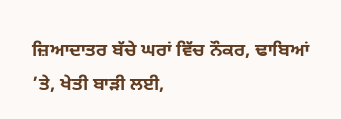ਜ਼ਿਆਦਾਤਰ ਬੱਚੇ ਘਰਾਂ ਵਿੱਚ ਨੌਕਰ, ਢਾਬਿਆਂ ’ਤੇ, ਖੇਤੀ ਬਾੜੀ ਲਈ,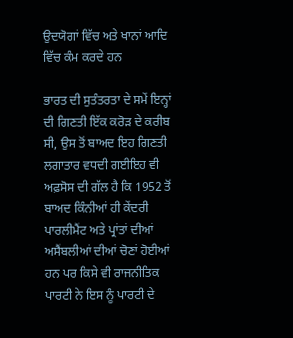ਉਦਯੋਗਾਂ ਵਿੱਚ ਅਤੇ ਖਾਨਾਂ ਆਦਿ ਵਿੱਚ ਕੰਮ ਕਰਦੇ ਹਨ

ਭਾਰਤ ਦੀ ਸੁਤੰਤਰਤਾ ਦੇ ਸਮੇਂ ਇਨ੍ਹਾਂ ਦੀ ਗਿਣਤੀ ਇੱਕ ਕਰੋੜ ਦੇ ਕਰੀਬ ਸੀ, ਉਸ ਤੋਂ ਬਾਅਦ ਇਹ ਗਿਣਤੀ ਲਗਾਤਾਰ ਵਧਦੀ ਗਈਇਹ ਵੀ ਅਫ਼ਸੋਸ ਦੀ ਗੱਲ ਹੈ ਕਿ 1952 ਤੋਂ ਬਾਅਦ ਕਿੰਨੀਆਂ ਹੀ ਕੇਂਦਰੀ ਪਾਰਲੀਮੈਂਟ ਅਤੇ ਪ੍ਰਾਂਤਾਂ ਦੀਆਂ ਅਸੈਂਬਲੀਆਂ ਦੀਆਂ ਚੋਣਾਂ ਹੋਈਆਂ ਹਨ ਪਰ ਕਿਸੇ ਵੀ ਰਾਜਨੀਤਿਕ ਪਾਰਟੀ ਨੇ ਇਸ ਨੂੰ ਪਾਰਟੀ ਦੇ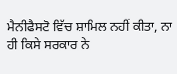ਮੈਨੀਫੈਸਟੋ ਵਿੱਚ ਸ਼ਾਮਿਲ ਨਹੀਂ ਕੀਤਾ, ਨਾ ਹੀ ਕਿਸੇ ਸਰਕਾਰ ਨੇ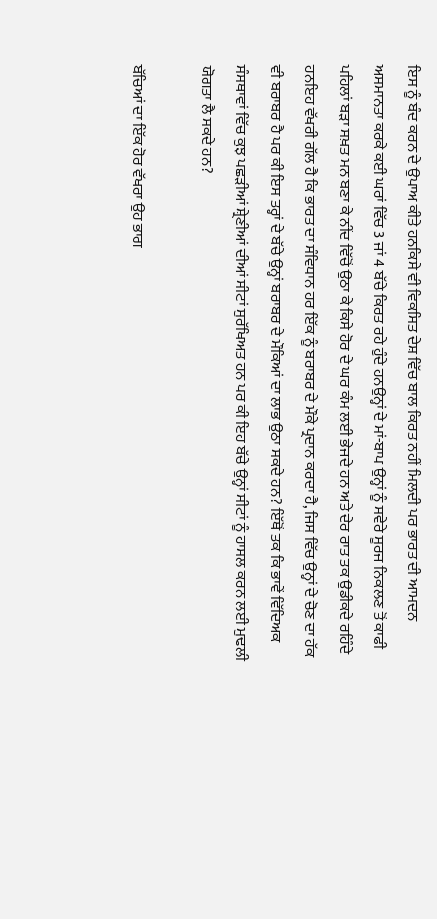ਇਸ ਨੂੰ ਬੰਦ ਕਰਨ ਦੇ ਉਪਾਅ ਕੀਤੇ ਹਨਕਿਸੇ ਵੀ ਵਿਕਸਿਤ ਦੇਸ਼ ਵਿੱਚ ਬਾਲ ਕਿਰਤ ਨਹੀਂ ਮਿਲਦੀ ਪਰ ਭਾਰਤ ਦੀ ਆਮਦਨ ਅਸਮਾਨਤਾ ਕਰਕੇ ਕਈ ਘਰਾਂ ਵਿੱਚ 3 ਜਾਂ 4 ਬੱਚੇ ਕਿਰਤ ਰਹੇ ਹੁੰਦੇ ਹਨਉਨ੍ਹਾਂ ਦੇ ਮਾਂ-ਬਾਪ ਉਨ੍ਹਾਂ ਨੂੰ ਸਵੇਰੇ ਸੂਰਜ ਨਿਕਲਣ ਤੋਂ ਕਾਫੀ ਪਹਿਲਾਂ ਬੜਾ ਸਖ਼ਤ ਮਨ ਬਣਾ ਕੇ ਨੀਂਦ ਵਿੱਚੋਂ ਉਠਾ ਕੇ ਕਿਸੇ ਹੋਰ ਦੇ ਘਰ ਕੰਮ ਲਈ ਭੇਜਦੇ ਹਨ ਅਤੇ ਦੇਰ ਰਾਤ ਤਕ ਉਡੀਕਦੇ ਰਹਿੰਦੇ ਹਨਇਹ ਵੱਖਰੀ ਗੱਲ ਹੈ ਕਿ ਭਾਰਤ ਦਾ ਸੰਵਿਧਾਨ ਹਰ ਇੱਕ ਨੂੰ ਬਰਾਬਰ ਦੇ ਮੌਕੇ ਪ੍ਰਦਾਨ ਕਰਦਾ ਹੈ, ਜਿਸ ਵਿੱਚ ਉਨ੍ਹਾਂ ਦੇ ਚੋਣ ਦਾ ਹੱਕ ਵੀ ਬਰਾਬਰ ਹੈ ਪਰ ਕੀ ਇਸ ਤਰ੍ਹਾਂ ਦੇ ਬੱਚੇ ਉਨ੍ਹਾਂ ਬਰਾਬਰ ਦੇ ਮੌਕਿਆਂ ਦਾ ਲਾਭ ਉਠਾ ਸਕਦੇ ਹਨ? ਇੱਥੋਂ ਤਕ ਕਿ ਭਾਵੇਂ ਵਿੱਦਿਅਕ ਸੰਸਥਾਵਾਂ ਵਿੱਚ ਕੁਝ ਪਛੜੀਆਂ ਸ਼੍ਰੇਣੀਆਂ ਦੀਆਂ ਸੀਟਾਂ ਸੁਰੱਖਿਅਤ ਹਨ ਪਰ ਕੀ ਇਹ ਬੱਚੇ ਉਨ੍ਹਾਂ ਸੀਟਾਂ ਨੂੰ ਹਾਸਲ ਕਰਨ ਲਈ ਮੁਢਲੀ ਯੋਗਤਾ ਲੈ ਸਕਦੇ ਹਨ?

ਬੱਚਿਆਂ ਦਾ ਇੱਕ ਹੋਰ ਵੱਖਰਾ ਉਹ ਭਾਗ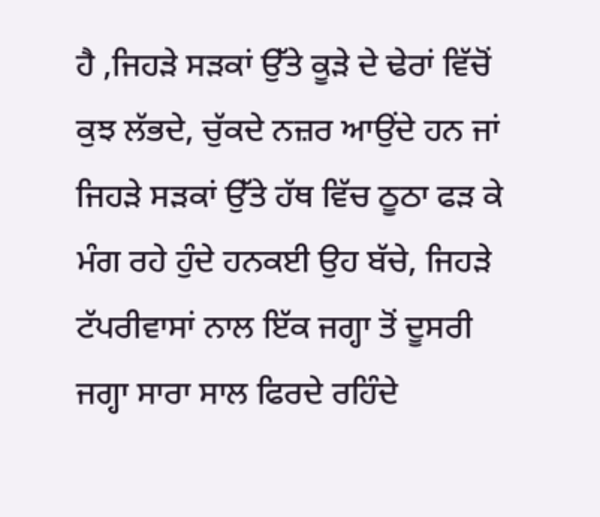ਹੈ ,ਜਿਹੜੇ ਸੜਕਾਂ ਉੱਤੇ ਕੂੜੇ ਦੇ ਢੇਰਾਂ ਵਿੱਚੋਂ ਕੁਝ ਲੱਭਦੇ, ਚੁੱਕਦੇ ਨਜ਼ਰ ਆਉਂਦੇ ਹਨ ਜਾਂ ਜਿਹੜੇ ਸੜਕਾਂ ਉੱਤੇ ਹੱਥ ਵਿੱਚ ਠੂਠਾ ਫੜ ਕੇ ਮੰਗ ਰਹੇ ਹੁੰਦੇ ਹਨਕਈ ਉਹ ਬੱਚੇ, ਜਿਹੜੇ ਟੱਪਰੀਵਾਸਾਂ ਨਾਲ ਇੱਕ ਜਗ੍ਹਾ ਤੋਂ ਦੂਸਰੀ ਜਗ੍ਹਾ ਸਾਰਾ ਸਾਲ ਫਿਰਦੇ ਰਹਿੰਦੇ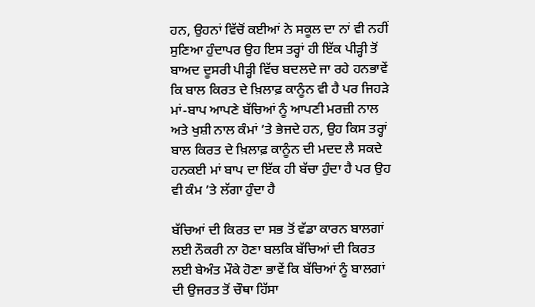ਹਨ, ਉਹਨਾਂ ਵਿੱਚੋਂ ਕਈਆਂ ਨੇ ਸਕੂਲ ਦਾ ਨਾਂ ਵੀ ਨਹੀਂ ਸੁਣਿਆ ਹੁੰਦਾਪਰ ਉਹ ਇਸ ਤਰ੍ਹਾਂ ਹੀ ਇੱਕ ਪੀੜ੍ਹੀ ਤੋਂ ਬਾਅਦ ਦੂਸਰੀ ਪੀੜ੍ਹੀ ਵਿੱਚ ਬਦਲਦੇ ਜਾ ਰਹੇ ਹਨਭਾਵੇਂ ਕਿ ਬਾਲ ਕਿਰਤ ਦੇ ਖ਼ਿਲਾਫ਼ ਕਾਨੂੰਨ ਵੀ ਹੈ ਪਰ ਜਿਹੜੇ ਮਾਂ-ਬਾਪ ਆਪਣੇ ਬੱਚਿਆਂ ਨੂੰ ਆਪਣੀ ਮਰਜ਼ੀ ਨਾਲ ਅਤੇ ਖੁਸ਼ੀ ਨਾਲ ਕੰਮਾਂ ’ਤੇ ਭੇਜਦੇ ਹਨ, ਉਹ ਕਿਸ ਤਰ੍ਹਾਂ ਬਾਲ ਕਿਰਤ ਦੇ ਖ਼ਿਲਾਫ਼ ਕਾਨੂੰਨ ਦੀ ਮਦਦ ਲੈ ਸਕਦੇ ਹਨਕਈ ਮਾਂ ਬਾਪ ਦਾ ਇੱਕ ਹੀ ਬੱਚਾ ਹੁੰਦਾ ਹੈ ਪਰ ਉਹ ਵੀ ਕੰਮ ’ਤੇ ਲੱਗਾ ਹੁੰਦਾ ਹੈ

ਬੱਚਿਆਂ ਦੀ ਕਿਰਤ ਦਾ ਸਭ ਤੋਂ ਵੱਡਾ ਕਾਰਨ ਬਾਲਗਾਂ ਲਈ ਨੌਕਰੀ ਨਾ ਹੋਣਾ ਬਲਕਿ ਬੱਚਿਆਂ ਦੀ ਕਿਰਤ ਲਈ ਬੇਅੰਤ ਮੌਕੇ ਹੋਣਾ ਭਾਵੇਂ ਕਿ ਬੱਚਿਆਂ ਨੂੰ ਬਾਲਗਾਂ ਦੀ ਉਜਰਤ ਤੋਂ ਚੌਥਾ ਹਿੱਸਾ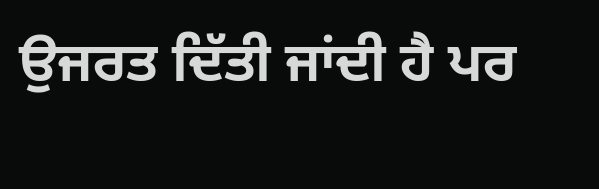ਉਜਰਤ ਦਿੱਤੀ ਜਾਂਦੀ ਹੈ ਪਰ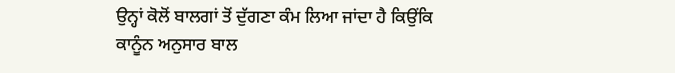ਉਨ੍ਹਾਂ ਕੋਲੋਂ ਬਾਲਗਾਂ ਤੋਂ ਦੁੱਗਣਾ ਕੰਮ ਲਿਆ ਜਾਂਦਾ ਹੈ ਕਿਉਂਕਿ ਕਾਨੂੰਨ ਅਨੁਸਾਰ ਬਾਲ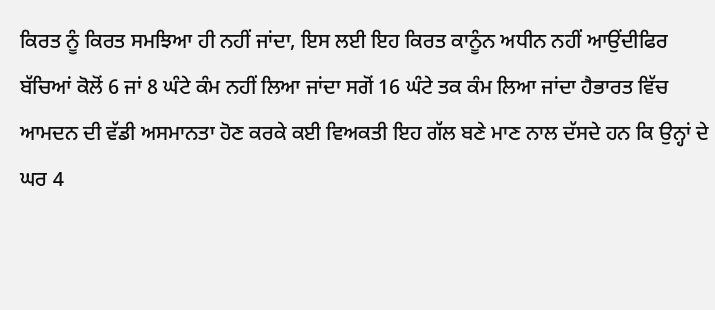ਕਿਰਤ ਨੂੰ ਕਿਰਤ ਸਮਝਿਆ ਹੀ ਨਹੀਂ ਜਾਂਦਾ, ਇਸ ਲਈ ਇਹ ਕਿਰਤ ਕਾਨੂੰਨ ਅਧੀਨ ਨਹੀਂ ਆਉਂਦੀਫਿਰ ਬੱਚਿਆਂ ਕੋਲੋਂ 6 ਜਾਂ 8 ਘੰਟੇ ਕੰਮ ਨਹੀਂ ਲਿਆ ਜਾਂਦਾ ਸਗੋਂ 16 ਘੰਟੇ ਤਕ ਕੰਮ ਲਿਆ ਜਾਂਦਾ ਹੈਭਾਰਤ ਵਿੱਚ ਆਮਦਨ ਦੀ ਵੱਡੀ ਅਸਮਾਨਤਾ ਹੋਣ ਕਰਕੇ ਕਈ ਵਿਅਕਤੀ ਇਹ ਗੱਲ ਬਣੇ ਮਾਣ ਨਾਲ ਦੱਸਦੇ ਹਨ ਕਿ ਉਨ੍ਹਾਂ ਦੇ ਘਰ 4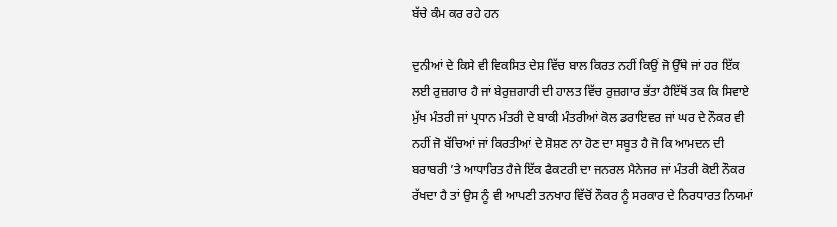ਬੱਚੇ ਕੰਮ ਕਰ ਰਹੇ ਹਨ

ਦੁਨੀਆਂ ਦੇ ਕਿਸੇ ਵੀ ਵਿਕਸਿਤ ਦੇਸ਼ ਵਿੱਚ ਬਾਲ ਕਿਰਤ ਨਹੀਂ ਕਿਉਂ ਜੋ ਉੱਥੇ ਜਾਂ ਹਰ ਇੱਕ ਲਈ ਰੁਜ਼ਗਾਰ ਹੈ ਜਾਂ ਬੇਰੁਜ਼ਗਾਰੀ ਦੀ ਹਾਲਤ ਵਿੱਚ ਰੁਜ਼ਗਾਰ ਭੱਤਾ ਹੈਇੱਥੋਂ ਤਕ ਕਿ ਸਿਵਾਏ ਮੁੱਖ ਮੰਤਰੀ ਜਾਂ ਪ੍ਰਧਾਨ ਮੰਤਰੀ ਦੇ ਬਾਕੀ ਮੰਤਰੀਆਂ ਕੋਲ ਡਰਾਇਵਰ ਜਾਂ ਘਰ ਦੇ ਨੌਕਰ ਵੀ ਨਹੀਂ ਜੋ ਬੱਚਿਆਂ ਜਾਂ ਕਿਰਤੀਆਂ ਦੇ ਸ਼ੋਸ਼ਣ ਨਾ ਹੋਣ ਦਾ ਸਬੂਤ ਹੈ ਜੋ ਕਿ ਆਮਦਨ ਦੀ ਬਰਾਬਰੀ ’ਤੇ ਆਧਾਰਿਤ ਹੈਜੇ ਇੱਕ ਫੈਕਟਰੀ ਦਾ ਜਨਰਲ ਮੈਨੇਜਰ ਜਾਂ ਮੰਤਰੀ ਕੋਈ ਨੌਕਰ ਰੱਖਦਾ ਹੈ ਤਾਂ ਉਸ ਨੂੰ ਵੀ ਆਪਣੀ ਤਨਖਾਹ ਵਿੱਚੋਂ ਨੌਕਰ ਨੂੰ ਸਰਕਾਰ ਦੇ ਨਿਰਧਾਰਤ ਨਿਯਮਾਂ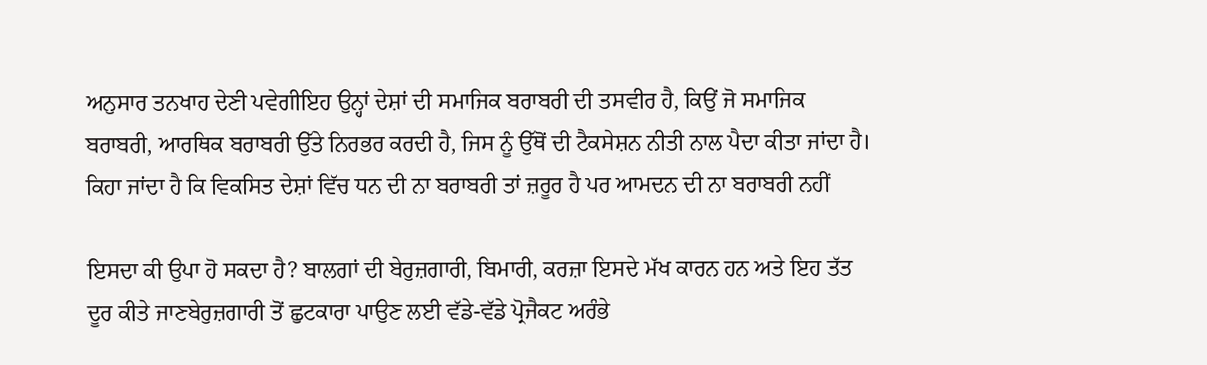ਅਨੁਸਾਰ ਤਨਖਾਹ ਦੇਣੀ ਪਵੇਗੀਇਹ ਉਨ੍ਹਾਂ ਦੇਸ਼ਾਂ ਦੀ ਸਮਾਜਿਕ ਬਰਾਬਰੀ ਦੀ ਤਸਵੀਰ ਹੈ, ਕਿਉਂ ਜੋ ਸਮਾਜਿਕ ਬਰਾਬਰੀ, ਆਰਥਿਕ ਬਰਾਬਰੀ ਉੱਤੇ ਨਿਰਭਰ ਕਰਦੀ ਹੈ, ਜਿਸ ਨੂੰ ਉੱਥੋਂ ਦੀ ਟੈਕਸੇਸ਼ਨ ਨੀਤੀ ਨਾਲ ਪੈਦਾ ਕੀਤਾ ਜਾਂਦਾ ਹੈ। ਕਿਹਾ ਜਾਂਦਾ ਹੈ ਕਿ ਵਿਕਸਿਤ ਦੇਸ਼ਾਂ ਵਿੱਚ ਧਨ ਦੀ ਨਾ ਬਰਾਬਰੀ ਤਾਂ ਜ਼ਰੂਰ ਹੈ ਪਰ ਆਮਦਨ ਦੀ ਨਾ ਬਰਾਬਰੀ ਨਹੀਂ

ਇਸਦਾ ਕੀ ਉਪਾ ਹੋ ਸਕਦਾ ਹੈ? ਬਾਲਗਾਂ ਦੀ ਬੇਰੁਜ਼ਗਾਰੀ, ਬਿਮਾਰੀ, ਕਰਜ਼ਾ ਇਸਦੇ ਮੱਖ ਕਾਰਨ ਹਨ ਅਤੇ ਇਹ ਤੱਤ ਦੂਰ ਕੀਤੇ ਜਾਣਬੇਰੁਜ਼ਗਾਰੀ ਤੋਂ ਛੁਟਕਾਰਾ ਪਾਉਣ ਲਈ ਵੱਡੇ-ਵੱਡੇ ਪ੍ਰੋਜੈਕਟ ਅਰੰਭੇ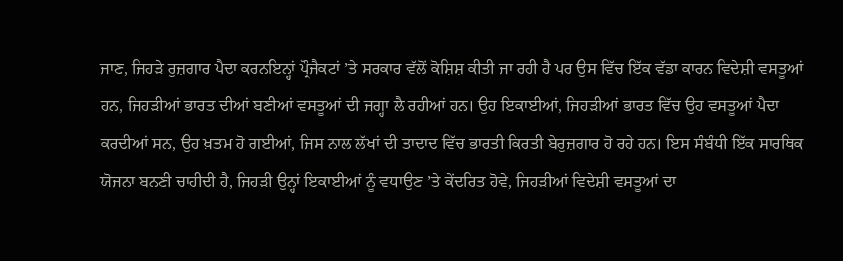ਜਾਣ, ਜਿਹੜੇ ਰੁਜ਼ਗਾਰ ਪੈਦਾ ਕਰਨਇਨ੍ਹਾਂ ਪ੍ਰੌਜੈਕਟਾਂ ’ਤੇ ਸਰਕਾਰ ਵੱਲੋਂ ਕੋਸ਼ਿਸ਼ ਕੀਤੀ ਜਾ ਰਹੀ ਹੈ ਪਰ ਉਸ ਵਿੱਚ ਇੱਕ ਵੱਡਾ ਕਾਰਨ ਵਿਦੇਸ਼ੀ ਵਸਤੂਆਂ ਹਨ, ਜਿਹੜੀਆਂ ਭਾਰਤ ਦੀਆਂ ਬਣੀਆਂ ਵਸਤੂਆਂ ਦੀ ਜਗ੍ਹਾ ਲੈ ਰਹੀਆਂ ਹਨ। ਉਹ ਇਕਾਈਆਂ, ਜਿਹੜੀਆਂ ਭਾਰਤ ਵਿੱਚ ਉਹ ਵਸਤੂਆਂ ਪੈਦਾ ਕਰਦੀਆਂ ਸਨ, ਉਹ ਖ਼ਤਮ ਹੋ ਗਈਆਂ, ਜਿਸ ਨਾਲ ਲੱਖਾਂ ਦੀ ਤਾਦਾਦ ਵਿੱਚ ਭਾਰਤੀ ਕਿਰਤੀ ਬੇਰੁਜ਼ਗਾਰ ਹੋ ਰਹੇ ਹਨ। ਇਸ ਸੰਬੰਧੀ ਇੱਕ ਸਾਰਥਿਕ ਯੋਜਨਾ ਬਨਣੀ ਚਾਹੀਦੀ ਹੈ, ਜਿਹੜੀ ਉਨ੍ਹਾਂ ਇਕਾਈਆਂ ਨੂੰ ਵਧਾਉਣ ’ਤੇ ਕੇਂਦਰਿਤ ਹੋਵੇ, ਜਿਹੜੀਆਂ ਵਿਦੇਸ਼ੀ ਵਸਤੂਆਂ ਦਾ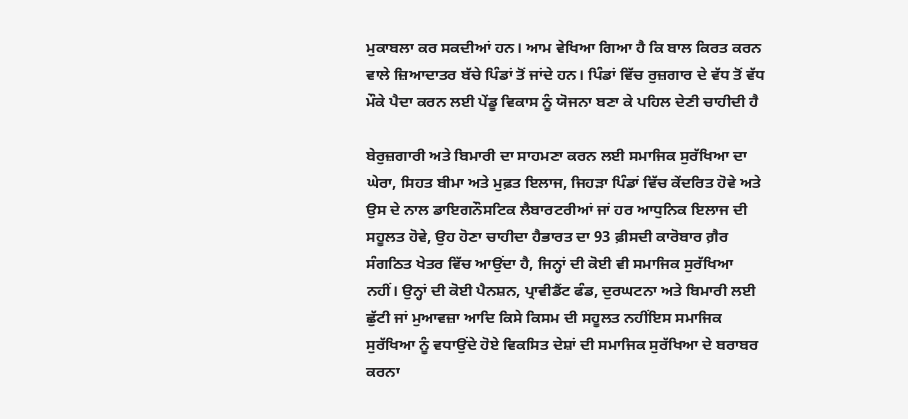ਮੁਕਾਬਲਾ ਕਰ ਸਕਦੀਆਂ ਹਨ। ਆਮ ਵੇਖਿਆ ਗਿਆ ਹੈ ਕਿ ਬਾਲ ਕਿਰਤ ਕਰਨ ਵਾਲੇ ਜ਼ਿਆਦਾਤਰ ਬੱਚੇ ਪਿੰਡਾਂ ਤੋਂ ਜਾਂਦੇ ਹਨ। ਪਿੰਡਾਂ ਵਿੱਚ ਰੁਜ਼ਗਾਰ ਦੇ ਵੱਧ ਤੋਂ ਵੱਧ ਮੌਕੇ ਪੈਦਾ ਕਰਨ ਲਈ ਪੇਂਡੂ ਵਿਕਾਸ ਨੂੰ ਯੋਜਨਾ ਬਣਾ ਕੇ ਪਹਿਲ ਦੇਣੀ ਚਾਹੀਦੀ ਹੈ

ਬੇਰੁਜ਼ਗਾਰੀ ਅਤੇ ਬਿਮਾਰੀ ਦਾ ਸਾਹਮਣਾ ਕਰਨ ਲਈ ਸਮਾਜਿਕ ਸੁਰੱਖਿਆ ਦਾ ਘੇਰਾ, ਸਿਹਤ ਬੀਮਾ ਅਤੇ ਮੁਫ਼ਤ ਇਲਾਜ, ਜਿਹੜਾ ਪਿੰਡਾਂ ਵਿੱਚ ਕੇਂਦਰਿਤ ਹੋਵੇ ਅਤੇ ਉਸ ਦੇ ਨਾਲ ਡਾਇਗਨੌਸਟਿਕ ਲੈਬਾਰਟਰੀਆਂ ਜਾਂ ਹਰ ਆਧੁਨਿਕ ਇਲਾਜ ਦੀ ਸਹੂਲਤ ਹੋਵੇ, ਉਹ ਹੋਣਾ ਚਾਹੀਦਾ ਹੈਭਾਰਤ ਦਾ 93 ਫ਼ੀਸਦੀ ਕਾਰੋਬਾਰ ਗ਼ੈਰ ਸੰਗਠਿਤ ਖੇਤਰ ਵਿੱਚ ਆਉਂਦਾ ਹੈ, ਜਿਨ੍ਹਾਂ ਦੀ ਕੋਈ ਵੀ ਸਮਾਜਿਕ ਸੁਰੱਖਿਆ ਨਹੀਂ। ਉਨ੍ਹਾਂ ਦੀ ਕੋਈ ਪੈਨਸ਼ਨ, ਪ੍ਰਾਵੀਡੈਂਟ ਫੰਡ, ਦੁਰਘਟਨਾ ਅਤੇ ਬਿਮਾਰੀ ਲਈ ਛੁੱਟੀ ਜਾਂ ਮੁਆਵਜ਼ਾ ਆਦਿ ਕਿਸੇ ਕਿਸਮ ਦੀ ਸਹੂਲਤ ਨਹੀਂਇਸ ਸਮਾਜਿਕ ਸੁਰੱਖਿਆ ਨੂੰ ਵਧਾਉਂਦੇ ਹੋਏ ਵਿਕਸਿਤ ਦੇਸ਼ਾਂ ਦੀ ਸਮਾਜਿਕ ਸੁਰੱਖਿਆ ਦੇ ਬਰਾਬਰ ਕਰਨਾ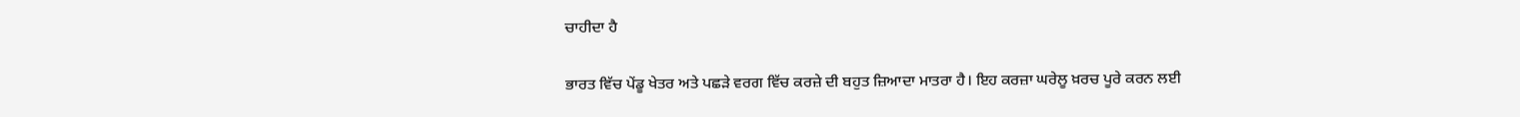ਚਾਹੀਦਾ ਹੈ

ਭਾਰਤ ਵਿੱਚ ਪੇਂਡੂ ਖੇਤਰ ਅਤੇ ਪਛੜੇ ਵਰਗ ਵਿੱਚ ਕਰਜ਼ੇ ਦੀ ਬਹੁਤ ਜ਼ਿਆਦਾ ਮਾਤਰਾ ਹੈ। ਇਹ ਕਰਜ਼ਾ ਘਰੇਲੂ ਖ਼ਰਚ ਪੂਰੇ ਕਰਨ ਲਈ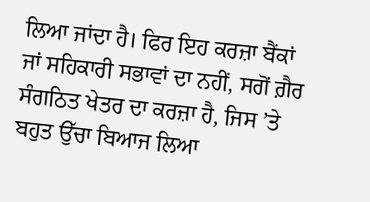ਲਿਆ ਜਾਂਦਾ ਹੈ। ਫਿਰ ਇਹ ਕਰਜ਼ਾ ਬੈਂਕਾਂ ਜਾਂ ਸਹਿਕਾਰੀ ਸਭਾਵਾਂ ਦਾ ਨਹੀਂ, ਸਗੋਂ ਗ਼ੈਰ ਸੰਗਠਿਤ ਖੇਤਰ ਦਾ ਕਰਜ਼ਾ ਹੈ, ਜਿਸ ’ਤੇ ਬਹੁਤ ਉੱਚਾ ਬਿਆਜ ਲਿਆ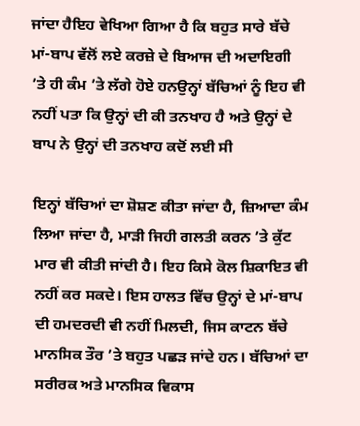ਜਾਂਦਾ ਹੈਇਹ ਵੇਖਿਆ ਗਿਆ ਹੈ ਕਿ ਬਹੁਤ ਸਾਰੇ ਬੱਚੇ ਮਾਂ-ਬਾਪ ਵੱਲੋਂ ਲਏ ਕਰਜ਼ੇ ਦੇ ਬਿਆਜ ਦੀ ਅਦਾਇਗੀ ’ਤੇ ਹੀ ਕੰਮ ’ਤੇ ਲੱਗੇ ਹੋਏ ਹਨਉਨ੍ਹਾਂ ਬੱਚਿਆਂ ਨੂੰ ਇਹ ਵੀ ਨਹੀਂ ਪਤਾ ਕਿ ਉਨ੍ਹਾਂ ਦੀ ਕੀ ਤਨਖਾਹ ਹੈ ਅਤੇ ਉਨ੍ਹਾਂ ਦੇ ਬਾਪ ਨੇ ਉਨ੍ਹਾਂ ਦੀ ਤਨਖਾਹ ਕਦੋਂ ਲਈ ਸੀ

ਇਨ੍ਹਾਂ ਬੱਚਿਆਂ ਦਾ ਸ਼ੋਸ਼ਣ ਕੀਤਾ ਜਾਂਦਾ ਹੈ, ਜ਼ਿਆਦਾ ਕੰਮ ਲਿਆ ਜਾਂਦਾ ਹੈ, ਮਾੜੀ ਜਿਹੀ ਗਲਤੀ ਕਰਨ ’ਤੇ ਕੁੱਟ ਮਾਰ ਵੀ ਕੀਤੀ ਜਾਂਦੀ ਹੈ। ਇਹ ਕਿਸੇ ਕੋਲ ਸ਼ਿਕਾਇਤ ਵੀ ਨਹੀਂ ਕਰ ਸਕਦੇ। ਇਸ ਹਾਲਤ ਵਿੱਚ ਉਨ੍ਹਾਂ ਦੇ ਮਾਂ-ਬਾਪ ਦੀ ਹਮਦਰਦੀ ਵੀ ਨਹੀਂ ਮਿਲਦੀ, ਜਿਸ ਕਾਟਨ ਬੱਚੇ ਮਾਨਸਿਕ ਤੌਰ ’ਤੇ ਬਹੁਤ ਪਛੜ ਜਾਂਦੇ ਹਨ। ਬੱਚਿਆਂ ਦਾ ਸਰੀਰਕ ਅਤੇ ਮਾਨਸਿਕ ਵਿਕਾਸ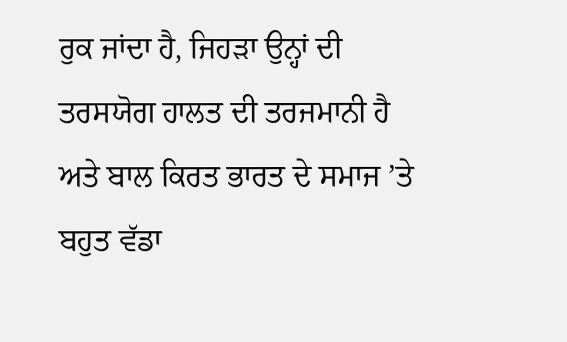ਰੁਕ ਜਾਂਦਾ ਹੈ, ਜਿਹੜਾ ਉਨ੍ਹਾਂ ਦੀ ਤਰਸਯੋਗ ਹਾਲਤ ਦੀ ਤਰਜਮਾਨੀ ਹੈ ਅਤੇ ਬਾਲ ਕਿਰਤ ਭਾਰਤ ਦੇ ਸਮਾਜ ’ਤੇ ਬਹੁਤ ਵੱਡਾ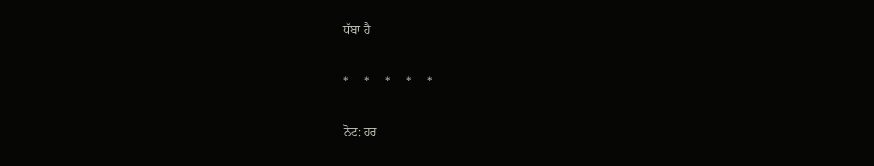ਧੱਬਾ ਹੈ

*     *     *     *     *

ਨੋਟ: ਹਰ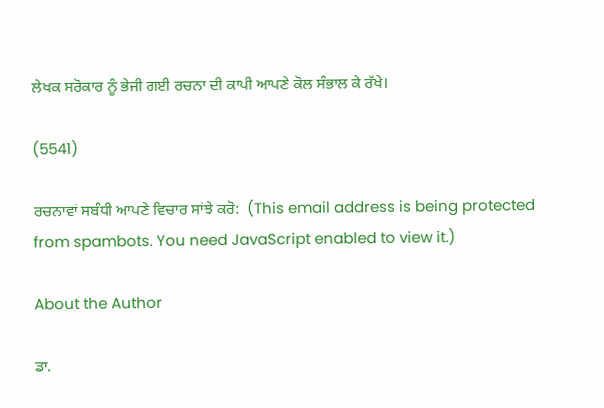ਲੇਖਕ ਸਰੋਕਾਰ ਨੂੰ ਭੇਜੀ ਗਈ ਰਚਨਾ ਦੀ ਕਾਪੀ ਆਪਣੇ ਕੋਲ ਸੰਭਾਲ ਕੇ ਰੱਖੇ।

(5541)

ਰਚਨਾਵਾਂ ਸਬੰਧੀ ਆਪਣੇ ਵਿਚਾਰ ਸਾਂਝੇ ਕਰੋ:  (This email address is being protected from spambots. You need JavaScript enabled to view it.)

About the Author

ਡਾ.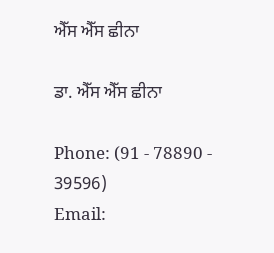ਐੱਸ ਐੱਸ ਛੀਨਾ

ਡਾ. ਐੱਸ ਐੱਸ ਛੀਨਾ

Phone: (91 - 78890 - 39596)
Email: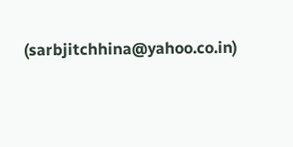(sarbjitchhina@yahoo.co.in)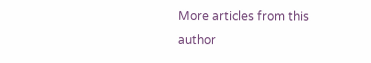More articles from this author